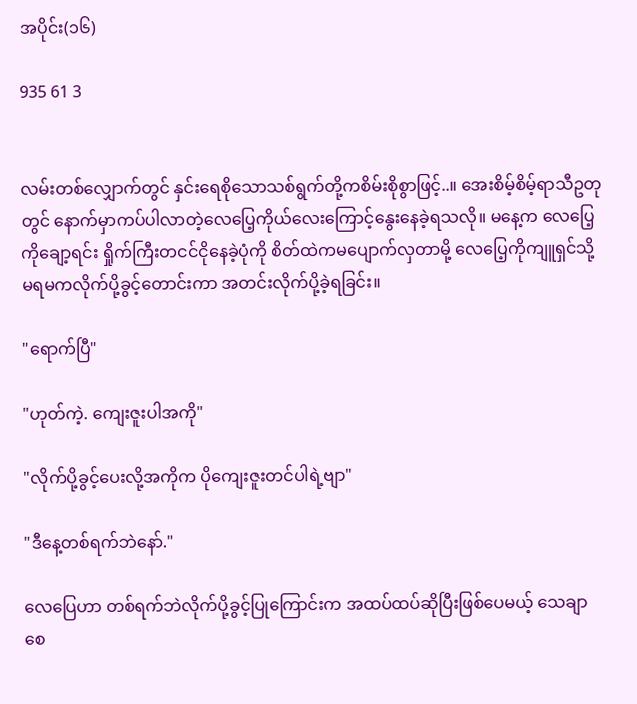အပိုင်း(၁၆)

935 61 3


လမ်းတစ်လျှောက်တွင် နှင်းရေစိုသောသစ်ရွက်‌တို့ကစိမ်းစိုစွာဖြင့်..။ အေးစိမ့်စိမ့်ရာသီဥတုတွင် နောက်မှာကပ်ပါလာတဲ့လေပြေ့ကိုယ်လေးကြောင့်နွေးနေခဲ့ရသလို။ မနေ့က လေပြေ့ကိုချော့ရင်း ရှိုက်ကြီးတငင်ငိုနေခဲ့ပုံကို စိတ်ထဲကမပျောက်လှတာမို့ လေပြေ့ကိုကျူရှင်သို့မရမကလိုက်ပို့ခွင့်တောင်းကာ အတင်းလိုက်ပို့ခဲ့ရခြင်း။

"ရောက်ပြီ"

"ဟုတ်ကဲ့. ကျေးဇူးပါအကို"

"လိုက်ပို့ခွင့်ပေးလို့အကိုက ပိုကျေးဇူးတင်ပါရဲ့ဗျာ"

"ဒီနေ့တစ်ရက်ဘဲနော်."

လေပြေဟာ တစ်ရက်ဘဲလိုက်ပို့ခွင့်ပြုကြောင်းက အထပ်ထပ်ဆိုပြီးဖြစ်ပေမယ့် သေချာစေ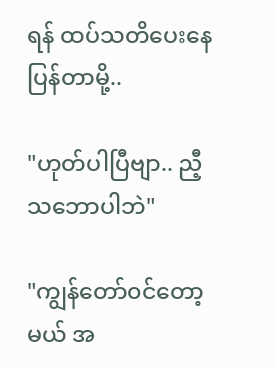ရန် ထပ်သတိပေးနေပြန်တာမို့..

"ဟုတ်ပါပြီဗျာ.. ညီ့သဘောပါဘဲ"

"ကျွန်တော်၀င်တော့မယ် အ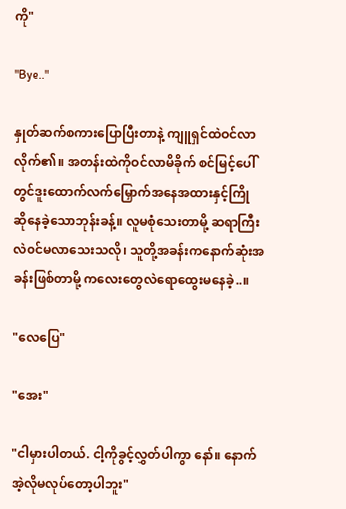ကို"

"Bye.."

နှုတ်ဆက်စကားပြောပြီးတာနဲ့ ကျူရှင်ထဲဝင်လာလိုက်၏။ အတန်းထဲကိုဝင်လာမိခိုက် စင်မြင့်ပေါ်တွင်ဒူးထောက်လက်မြှောက်အနေအထားနှင့်ကြိုဆို‌နေခဲ့သောဘုန်းခန့်။ လူမစုံသေးတာမို့ ဆရာကြီးလဲ၀င်မလာသေးသလို၊ သူတို့အခန်းကနောက်ဆုံးအခန်းဖြစ်တာမို့ ကလေးတွေလဲရောထွေးမနေခဲ့..။

"လေပြေ"

"အေး"

"ငါမှားပါတယ်. ငါ့ကိုခွင့်လွှတ်ပါကွာ နော်။ နောက် အဲ့လိုမလုပ်တော့ပါဘူး"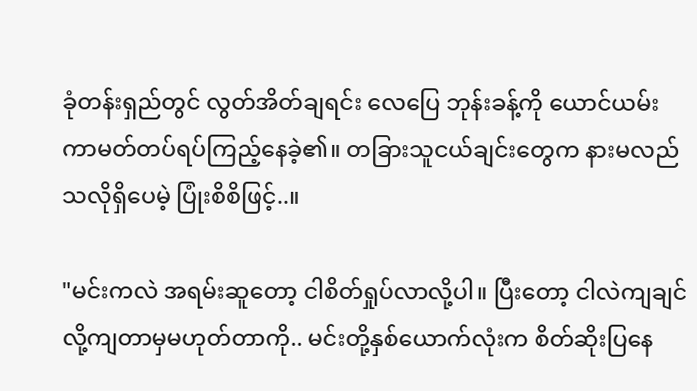ခုံတန်းရှည်တွင် လွတ်အိတ်ချရင်း လေပြေ ဘုန်းခန့်ကို ယောင်ယမ်းကာမတ်တပ်ရပ်ကြည့်နေခဲ့၏။ တခြားသူငယ်ချင်းတွေက နားမလည်သလိုရှိပေမဲ့ ပြုံးစိစိဖြင့်..။

"မင်းကလဲ အရမ်းဆူတော့ ငါစိတ်ရှုပ်လာလို့ပါ။ ပြီးတော့ ငါလဲကျချင်လို့ကျတာမှမဟုတ်တာကို.. မင်းတို့နှစ်ယောက်လုံးက စိတ်ဆိုးပြနေ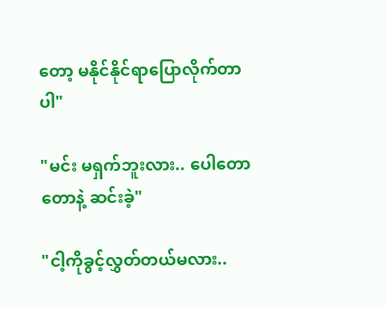တော့ မနိုင်နိုင်ရာပြောလိုက်တာပါ"

"မင်း မရှက်ဘူးလား.. ပေါတောတောနဲ့ ဆင်းခဲ့"

"ငါ့ကိုခွင့်လွှတ်တယ်မလား..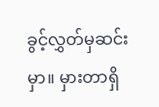ခွင့်လွှတ်မှဆင်းမှာ။ မှားတာရှိ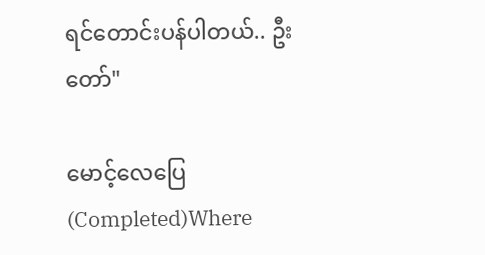ရင်တောင်းပန်ပါတယ်.. ဦးတော်"

မောင့်လေပြေ (Completed)Where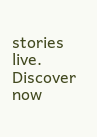stories live. Discover now